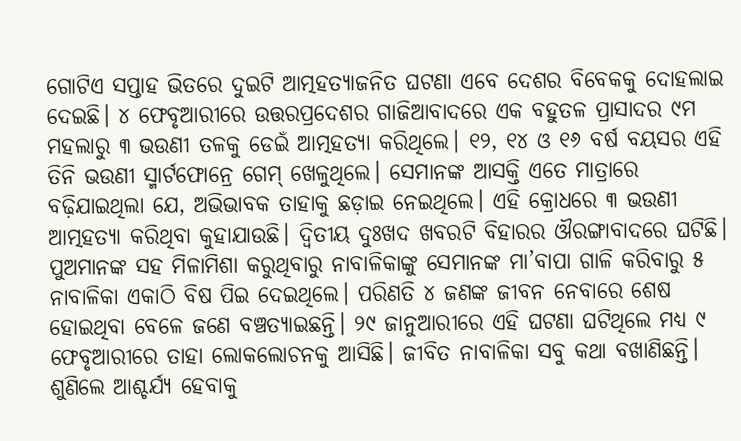ଗୋଟିଏ ସପ୍ତାହ ଭିତରେ ଦୁଇଟି ଆତ୍ମହତ୍ୟାଜନିତ ଘଟଣା ଏବେ ଦେଶର ବିବେକକୁ ଦୋହଲାଇ ଦେଇଛି। ୪ ଫେବୃଆରୀରେ ଉତ୍ତରପ୍ରଦେଶର ଗାଜିଆବାଦରେ ଏକ ବହୁତଳ ପ୍ରାସାଦର ୯ମ ମହଲାରୁ ୩ ଭଉଣୀ ତଳକୁ ଡେଇଁ ଆତ୍ମହତ୍ୟା କରିଥିଲେ। ୧୨, ୧୪ ଓ ୧୬ ବର୍ଷ ବୟସର ଏହି ତିନି ଭଉଣୀ ସ୍ମାର୍ଟଫୋନ୍ରେ ଗେମ୍ ଖେଳୁଥିଲେ। ସେମାନଙ୍କ ଆସକ୍ତି ଏତେ ମାତ୍ରାରେ ବଢ଼ିଯାଇଥିଲା ଯେ, ଅଭିଭାବକ ତାହାକୁ ଛଡ଼ାଇ ନେଇଥିଲେ। ଏହି କ୍ରୋଧରେ ୩ ଭଉଣୀ ଆତ୍ମହତ୍ୟା କରିଥିବା କୁହାଯାଉଛି। ଦ୍ୱିତୀୟ ଦୁଃଖଦ ଖବରଟି ବିହାରର ଔରଙ୍ଗାବାଦରେ ଘଟିଛି। ପୁଅମାନଙ୍କ ସହ ମିଳାମିଶା କରୁଥିବାରୁ ନାବାଳିକାଙ୍କୁ ସେମାନଙ୍କ ମା’ବାପା ଗାଳି କରିବାରୁ ୫ ନାବାଳିକା ଏକାଠି ବିଷ ପିଇ ଦେଇଥିଲେ। ପରିଣତି ୪ ଜଣଙ୍କ ଜୀବନ ନେବାରେ ଶେଷ ହୋଇଥିବା ବେଳେ ଜଣେ ବଞ୍ଚତ୍ୟାଇଛନ୍ତି। ୨୯ ଜାନୁଆରୀରେ ଏହି ଘଟଣା ଘଟିଥିଲେ ମଧ୍ୟ ୯ ଫେବୃଆରୀରେ ତାହା ଲୋକଲୋଚନକୁ ଆସିଛି। ଜୀବିତ ନାବାଳିକା ସବୁ କଥା ବଖାଣିଛନ୍ତି। ଶୁଣିଲେ ଆଶ୍ଚର୍ଯ୍ୟ ହେବାକୁ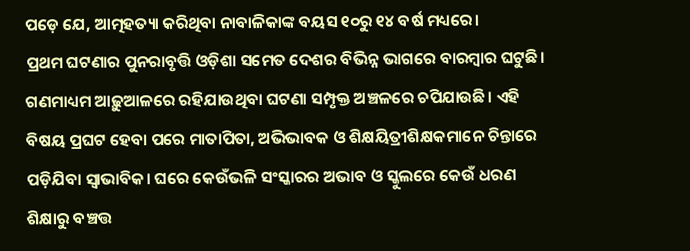ପଡ଼େ ଯେ, ଆତ୍ମହତ୍ୟା କରିଥିବା ନାବାଳିକାଙ୍କ ବୟସ ୧୦ରୁ ୧୪ ବର୍ଷ ମଧ୍ୟରେ।
ପ୍ରଥମ ଘଟଣାର ପୁନରାବୃତ୍ତି ଓଡ଼ିଶା ସମେତ ଦେଶର ବିଭିନ୍ନ ଭାଗରେ ବାରମ୍ବାର ଘଟୁଛି। ଗଣମାଧ୍ୟମ ଆଢ଼ୁଆଳରେ ରହିଯାଉଥିବା ଘଟଣା ସମ୍ପୃକ୍ତ ଅଞ୍ଚଳରେ ଚପିଯାଉଛି। ଏହି ବିଷୟ ପ୍ରଘଟ ହେବା ପରେ ମାତାପିତା, ଅଭିଭାବକ ଓ ଶିକ୍ଷୟିତ୍ରୀଶିକ୍ଷକମାନେ ଚିନ୍ତାରେ ପଡ଼ିଯିବା ସ୍ବାଭାବିକ। ଘରେ କେଉଁଭଳି ସଂସ୍କାରର ଅଭାବ ଓ ସ୍କୁଲରେ କେଉଁ ଧରଣ ଶିକ୍ଷାରୁ ବଞ୍ଚତ୍ତ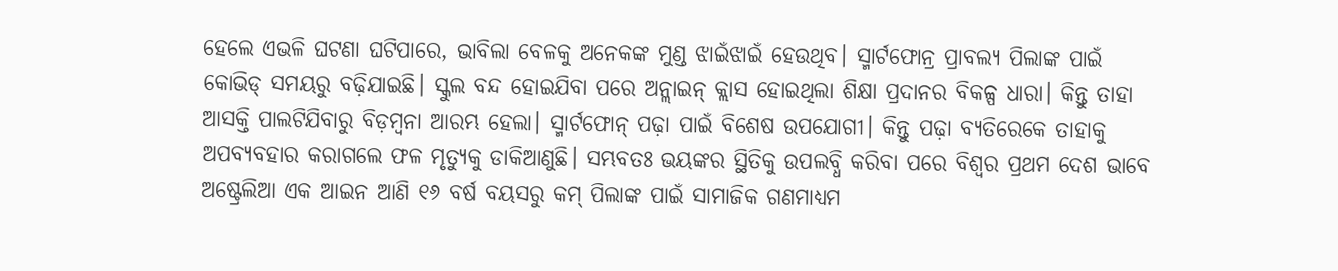ହେଲେ ଏଭଳି ଘଟଣା ଘଟିପାରେ, ଭାବିଲା ବେଳକୁ ଅନେକଙ୍କ ମୁଣ୍ଡ ଝାଇଁଝାଇଁ ହେଉଥିବ। ସ୍ମାର୍ଟଫୋନ୍ର ପ୍ରାବଲ୍ୟ ପିଲାଙ୍କ ପାଇଁ କୋଭିଡ୍ ସମୟରୁ ବଢ଼ିଯାଇଛି। ସ୍କୁଲ ବନ୍ଦ ହୋଇଯିବା ପରେ ଅନ୍ଲାଇନ୍ କ୍ଲାସ ହୋଇଥିଲା ଶିକ୍ଷା ପ୍ରଦାନର ବିକଳ୍ପ ଧାରା। କିନ୍ତୁ ତାହା ଆସକ୍ତି ପାଲଟିଯିବାରୁ ବିଡ଼ମ୍ବନା ଆରମ୍ଭ ହେଲା। ସ୍ମାର୍ଟଫୋନ୍ ପଢ଼ା ପାଇଁ ବିଶେଷ ଉପଯୋଗୀ। କିନ୍ତୁ ପଢ଼ା ବ୍ୟତିରେକେ ତାହାକୁ ଅପବ୍ୟବହାର କରାଗଲେ ଫଳ ମୃତ୍ୟୁକୁ ଡାକିଆଣୁଛି। ସମ୍ଭବତଃ ଭୟଙ୍କର ସ୍ଥିତିକୁ ଉପଲବ୍ଧି କରିବା ପରେ ବିଶ୍ୱର ପ୍ରଥମ ଦେଶ ଭାବେ ଅଷ୍ଟ୍ରେଲିଆ ଏକ ଆଇନ ଆଣି ୧୬ ବର୍ଷ ବୟସରୁ କମ୍ ପିଲାଙ୍କ ପାଇଁ ସାମାଜିକ ଗଣମାଧ୍ୟମ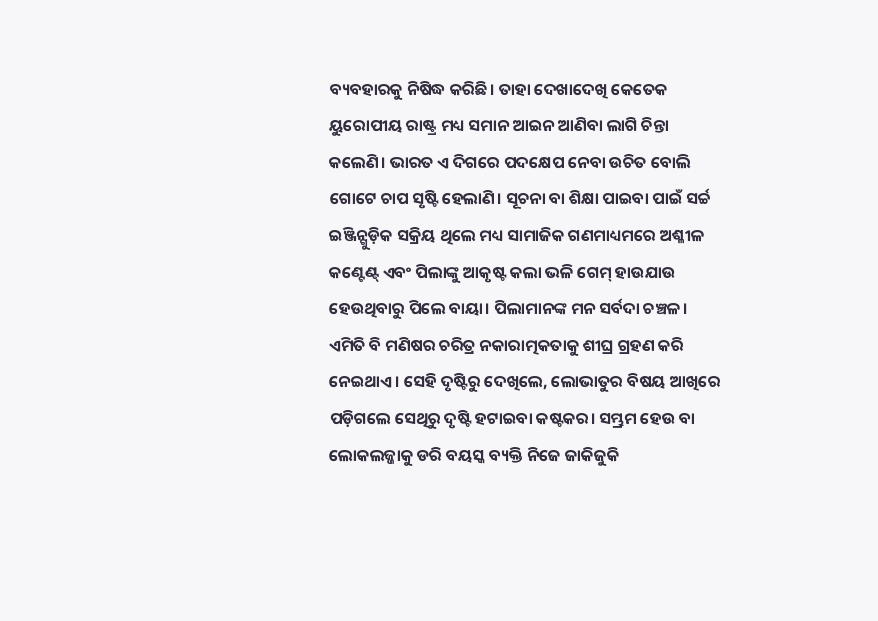ବ୍ୟବହାରକୁ ନିଷିଦ୍ଧ କରିଛି। ତାହା ଦେଖାଦେଖି କେତେକ ୟୁରୋପୀୟ ରାଷ୍ଟ୍ର ମଧ୍ୟ ସମାନ ଆଇନ ଆଣିବା ଲାଗି ଚିନ୍ତା କଲେଣି। ଭାରତ ଏ ଦିଗରେ ପଦକ୍ଷେପ ନେବା ଉଚିତ ବୋଲି ଗୋଟେ ଚାପ ସୃଷ୍ଟି ହେଲାଣି। ସୂଚନା ବା ଶିକ୍ଷା ପାଇବା ପାଇଁ ସର୍ଚ୍ଚ ଇଞ୍ଜିନ୍ଗୁଡ଼ିକ ସକ୍ରିୟ ଥିଲେ ମଧ୍ୟ ସାମାଜିକ ଗଣମାଧ୍ୟମରେ ଅଶ୍ଳୀଳ କଣ୍ଟେଣ୍ଟ୍ ଏବଂ ପିଲାଙ୍କୁ ଆକୃଷ୍ଟ କଲା ଭଳି ଗେମ୍ ହାଉଯାଉ ହେଉଥିବାରୁ ପିଲେ ବାୟା। ପିଲାମାନଙ୍କ ମନ ସର୍ବଦା ଚଞ୍ଚଳ। ଏମିତି ବି ମଣିଷର ଚରିତ୍ର ନକାରାତ୍ମକତାକୁ ଶୀଘ୍ର ଗ୍ରହଣ କରି ନେଇଥାଏ। ସେହି ଦୃଷ୍ଟିରୁ ଦେଖିଲେ, ଲୋଭାତୁର ବିଷୟ ଆଖିରେ ପଡ଼ିଗଲେ ସେଥିରୁ ଦୃଷ୍ଟି ହଟାଇବା କଷ୍ଟକର। ସମ୍ଭ୍ରମ ହେଉ ବା ଲୋକଲଜ୍ଜାକୁ ଡରି ବୟସ୍କ ବ୍ୟକ୍ତି ନିଜେ ଜାକିଜୁକି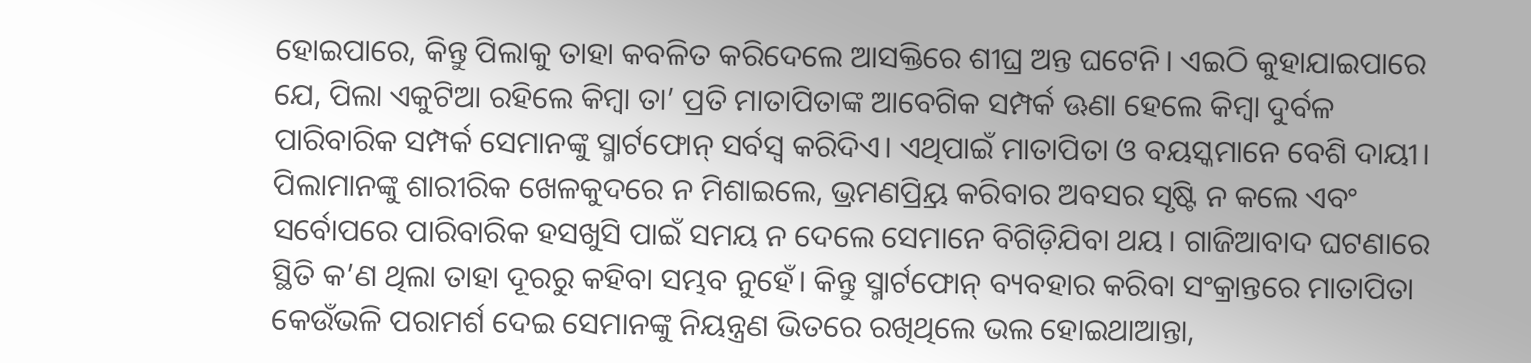ହୋଇପାରେ, କିନ୍ତୁ ପିଲାକୁ ତାହା କବଳିତ କରିଦେଲେ ଆସକ୍ତିରେ ଶୀଘ୍ର ଅନ୍ତ ଘଟେନି। ଏଇଠି କୁହାଯାଇପାରେ ଯେ, ପିଲା ଏକୁଟିଆ ରହିଲେ କିମ୍ବା ତା’ ପ୍ରତି ମାତାପିତାଙ୍କ ଆବେଗିକ ସମ୍ପର୍କ ଊଣା ହେଲେ କିମ୍ବା ଦୁର୍ବଳ ପାରିବାରିକ ସମ୍ପର୍କ ସେମାନଙ୍କୁ ସ୍ମାର୍ଟଫୋନ୍ ସର୍ବସ୍ବ କରିଦିଏ। ଏଥିପାଇଁ ମାତାପିତା ଓ ବୟସ୍କମାନେ ବେଶି ଦାୟୀ। ପିଲାମାନଙ୍କୁ ଶାରୀରିକ ଖେଳକୁଦରେ ନ ମିଶାଇଲେ, ଭ୍ରମଣପ୍ର୍ରିୟ କରିବାର ଅବସର ସୃଷ୍ଟି ନ କଲେ ଏବଂ ସର୍ବୋପରେ ପାରିବାରିକ ହସଖୁସି ପାଇଁ ସମୟ ନ ଦେଲେ ସେମାନେ ବିଗିଡ଼ିଯିବା ଥୟ। ଗାଜିଆବାଦ ଘଟଣାରେ ସ୍ଥିତି କ’ଣ ଥିଲା ତାହା ଦୂରରୁ କହିବା ସମ୍ଭବ ନୁହେଁ। କିନ୍ତୁ ସ୍ମାର୍ଟଫୋନ୍ ବ୍ୟବହାର କରିବା ସଂକ୍ରାନ୍ତରେ ମାତାପିତା କେଉଁଭଳି ପରାମର୍ଶ ଦେଇ ସେମାନଙ୍କୁ ନିୟନ୍ତ୍ରଣ ଭିତରେ ରଖିଥିଲେ ଭଲ ହୋଇଥାଆନ୍ତା,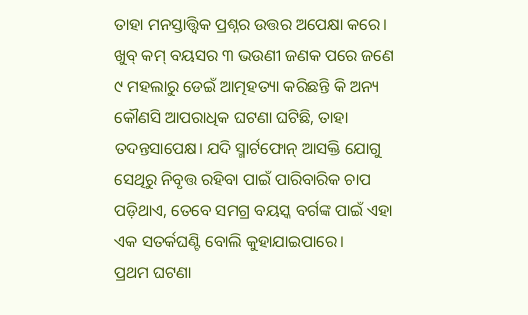ତାହା ମନସ୍ତାତ୍ତ୍ୱିକ ପ୍ରଶ୍ନର ଉତ୍ତର ଅପେକ୍ଷା କରେ। ଖୁବ୍ କମ୍ ବୟସର ୩ ଭଉଣୀ ଜଣକ ପରେ ଜଣେ ୯ ମହଲାରୁ ଡେଇଁ ଆତ୍ମହତ୍ୟା କରିଛନ୍ତି କି ଅନ୍ୟ କୌଣସି ଆପରାଧିକ ଘଟଣା ଘଟିଛି, ତାହା ତଦନ୍ତସାପେକ୍ଷ। ଯଦି ସ୍ମାର୍ଟଫୋନ୍ ଆସକ୍ତି ଯୋଗୁ ସେଥିରୁ ନିବୃତ୍ତ ରହିବା ପାଇଁ ପାରିବାରିକ ଚାପ ପଡ଼ିଥାଏ, ତେବେ ସମଗ୍ର ବୟସ୍କ ବର୍ଗଙ୍କ ପାଇଁ ଏହା ଏକ ସତର୍କଘଣ୍ଟି ବୋଲି କୁହାଯାଇପାରେ।
ପ୍ରଥମ ଘଟଣା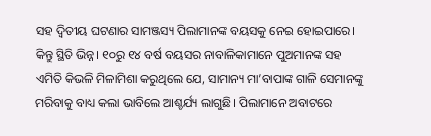ସହ ଦ୍ୱିତୀୟ ଘଟଣାର ସାମଞ୍ଜସ୍ୟ ପିଲାମାନଙ୍କ ବୟସକୁ ନେଇ ହୋଇପାରେ। କିନ୍ତୁ ସ୍ଥିତି ଭିନ୍ନ। ୧୦ରୁ ୧୪ ବର୍ଷ ବୟସର ନାବାଳିକାମାନେ ପୁଅମାନଙ୍କ ସହ ଏମିତି କିଭଳି ମିଳାମିଶା କରୁଥିଲେ ଯେ, ସାମାନ୍ୟ ମା’ବାପାଙ୍କ ଗାଳି ସେମାନଙ୍କୁ ମରିବାକୁ ବାଧ୍ୟ କଲା ଭାବିଲେ ଆଶ୍ଚର୍ଯ୍ୟ ଲାଗୁଛି। ପିଲାମାନେ ଅବାଟରେ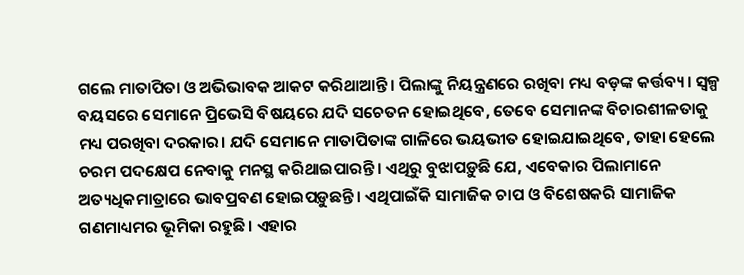ଗଲେ ମାତାପିତା ଓ ଅଭିଭାବକ ଆକଟ କରିଥାଆନ୍ତି। ପିଲାଙ୍କୁ ନିୟନ୍ତ୍ରଣରେ ରଖିବା ମଧ୍ୟ ବଡ଼ଙ୍କ କର୍ତ୍ତବ୍ୟ। ସ୍ବଳ୍ପ ବୟସରେ ସେମାନେ ପ୍ରିଭେସି ବିଷୟରେ ଯଦି ସଚେତନ ହୋଇଥିବେ, ତେବେ ସେମାନଙ୍କ ବିଚାରଶୀଳତାକୁ ମଧ୍ୟ ପରଖିବା ଦରକାର। ଯଦି ସେମାନେ ମାତାପିତାଙ୍କ ଗାଳିରେ ଭୟଭୀତ ହୋଇଯାଇଥିବେ, ତାହା ହେଲେ ଚରମ ପଦକ୍ଷେପ ନେବାକୁ ମନସ୍ଥ କରିଥାଇପାରନ୍ତି। ଏଥିରୁ ବୁଝାପଡ଼ୁଛି ଯେ, ଏବେକାର ପିଲାମାନେ ଅତ୍ୟଧିକମାତ୍ରାରେ ଭାବପ୍ରବଣ ହୋଇପଡ଼ୁଛନ୍ତି। ଏଥିପାଇଁକି ସାମାଜିକ ଚାପ ଓ ବିଶେଷକରି ସାମାଜିକ ଗଣମାଧ୍ୟମର ଭୂମିକା ରହୁଛି। ଏହାର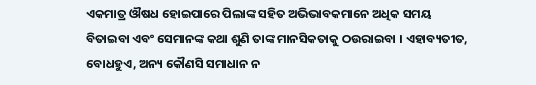ଏକମାତ୍ର ଔଷଧ ହୋଇପାରେ ପିଲାଙ୍କ ସହିତ ଅଭିଭାବକମାନେ ଅଧିକ ସମୟ ବିତାଇବା ଏବଂ ସେମାନଙ୍କ କଥା ଶୁଣି ତାଙ୍କ ମାନସିକତାକୁ ଠଉରାଇବା । ଏହାବ୍ୟତୀତ, ବୋଧହୁଏ, ଅନ୍ୟ କୌଣସି ସମାଧାନ ନ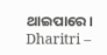ଥାଇପାରେ।
Dharitri –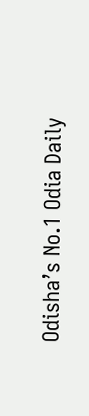Odisha’s No.1 Odia Daily